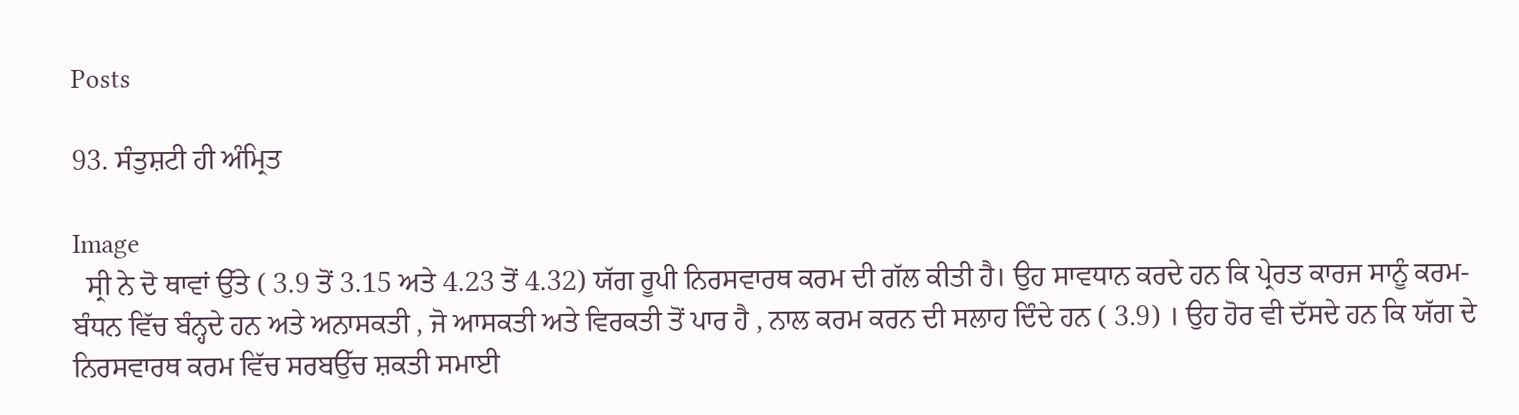Posts

93. ਸੰਤੁਸ਼ਟੀ ਹੀ ਅੰਮ੍ਰਿਤ

Image
  ਸ੍ਰੀ ਨੇ ਦੋ ਥਾਵਾਂ ਉੱਤੇ ( 3.9 ਤੋਂ 3.15 ਅਤੇ 4.23 ਤੋਂ 4.32) ਯੱਗ ਰੂਪੀ ਨਿਰਸਵਾਰਥ ਕਰਮ ਦੀ ਗੱਲ ਕੀਤੀ ਹੈ। ਉਹ ਸਾਵਧਾਨ ਕਰਦੇ ਹਨ ਕਿ ਪ੍ਰੇਰਤ ਕਾਰਜ ਸਾਨੂੰ ਕਰਮ-ਬੰਧਨ ਵਿੱਚ ਬੰਨ੍ਹਦੇ ਹਨ ਅਤੇ ਅਨਾਸਕਤੀ , ਜੋ ਆਸਕਤੀ ਅਤੇ ਵਿਰਕਤੀ ਤੋਂ ਪਾਰ ਹੈ , ਨਾਲ ਕਰਮ ਕਰਨ ਦੀ ਸਲਾਹ ਦਿੰਦੇ ਹਨ ( 3.9) । ਉਹ ਹੋਰ ਵੀ ਦੱਸਦੇ ਹਨ ਕਿ ਯੱਗ ਦੇ ਨਿਰਸਵਾਰਥ ਕਰਮ ਵਿੱਚ ਸਰਬਉੱਚ ਸ਼ਕਤੀ ਸਮਾਈ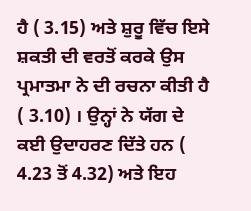ਹੈ ( 3.15) ਅਤੇ ਸ਼ੁਰੂ ਵਿੱਚ ਇਸੇ ਸ਼ਕਤੀ ਦੀ ਵਰਤੋਂ ਕਰਕੇ ਉਸ ਪ੍ਰਮਾਤਮਾ ਨੇ ਦੀ ਰਚਨਾ ਕੀਤੀ ਹੈ ( 3.10) । ਉਨ੍ਹਾਂ ਨੇ ਯੱਗ ਦੇ ਕਈ ਉਦਾਹਰਣ ਦਿੱਤੇ ਹਨ ( 4.23 ਤੋਂ 4.32) ਅਤੇ ਇਹ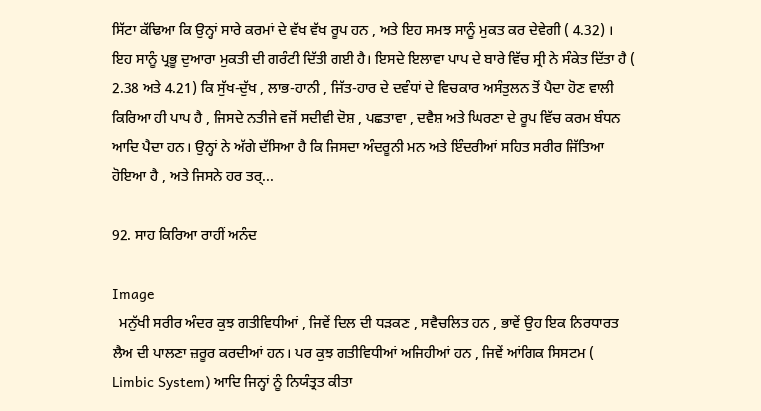ਸਿੱਟਾ ਕੱਢਿਆ ਕਿ ਉਨ੍ਹਾਂ ਸਾਰੇ ਕਰਮਾਂ ਦੇ ਵੱਖ ਵੱਖ ਰੂਪ ਹਨ , ਅਤੇ ਇਹ ਸਮਝ ਸਾਨੂੰ ਮੁਕਤ ਕਰ ਦੇਵੇਗੀ ( 4.32) । ਇਹ ਸਾਨੂੰ ਪ੍ਰਭੂ ਦੁਆਰਾ ਮੁਕਤੀ ਦੀ ਗਰੰਟੀ ਦਿੱਤੀ ਗਈ ਹੈ। ਇਸਦੇ ਇਲਾਵਾ ਪਾਪ ਦੇ ਬਾਰੇ ਵਿੱਚ ਸ੍ਰੀ ਨੇ ਸੰਕੇਤ ਦਿੱਤਾ ਹੈ ( 2.38 ਅਤੇ 4.21) ਕਿ ਸੁੱਖ-ਦੁੱਖ , ਲਾਭ-ਹਾਨੀ , ਜਿੱਤ-ਹਾਰ ਦੇ ਦਵੰਧਾਂ ਦੇ ਵਿਚਕਾਰ ਅਸੰਤੁਲਨ ਤੋਂ ਪੈਦਾ ਹੋਣ ਵਾਲੀ ਕਿਰਿਆ ਹੀ ਪਾਪ ਹੈ , ਜਿਸਦੇ ਨਤੀਜੇ ਵਜੋਂ ਸਦੀਵੀ ਦੋਸ਼ , ਪਛਤਾਵਾ , ਦਵੈਸ਼ ਅਤੇ ਘਿਰਣਾ ਦੇ ਰੂਪ ਵਿੱਚ ਕਰਮ ਬੰਧਨ ਆਦਿ ਪੈਦਾ ਹਨ। ਉਨ੍ਹਾਂ ਨੇ ਅੱਗੇ ਦੱਸਿਆ ਹੈ ਕਿ ਜਿਸਦਾ ਅੰਦਰੂਨੀ ਮਨ ਅਤੇ ਇੰਦਰੀਆਂ ਸਹਿਤ ਸਰੀਰ ਜਿੱਤਿਆ ਹੋਇਆ ਹੈ , ਅਤੇ ਜਿਸਨੇ ਹਰ ਤਰ੍...

92. ਸਾਹ ਕਿਰਿਆ ਰਾਹੀਂ ਅਨੰਦ

Image
  ਮਨੁੱਖੀ ਸਰੀਰ ਅੰਦਰ ਕੁਝ ਗਤੀਵਿਧੀਆਂ , ਜਿਵੇਂ ਦਿਲ ਦੀ ਧੜਕਣ , ਸਵੈਚਲਿਤ ਹਨ , ਭਾਵੇਂ ਉਹ ਇਕ ਨਿਰਧਾਰਤ ਲੈਅ ਦੀ ਪਾਲਣਾ ਜ਼ਰੂਰ ਕਰਦੀਆਂ ਹਨ। ਪਰ ਕੁਝ ਗਤੀਵਿਧੀਆਂ ਅਜਿਹੀਆਂ ਹਨ , ਜਿਵੇਂ ਆਂਗਿਕ ਸਿਸਟਮ ( Limbic System) ਆਦਿ ਜਿਨ੍ਹਾਂ ਨੂੰ ਨਿਯੰਤ੍ਰਤ ਕੀਤਾ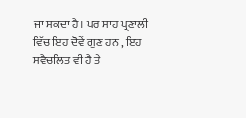ਜਾ ਸਕਦਾ ਹੈ। ਪਰ ਸਾਹ ਪ੍ਰਣਾਲੀ ਵਿੱਚ ਇਹ ਦੋਵੇਂ ਗੁਣ ਹਨ , ਇਹ ਸਵੈਚਲਿਤ ਵੀ ਹੈ ਤੇ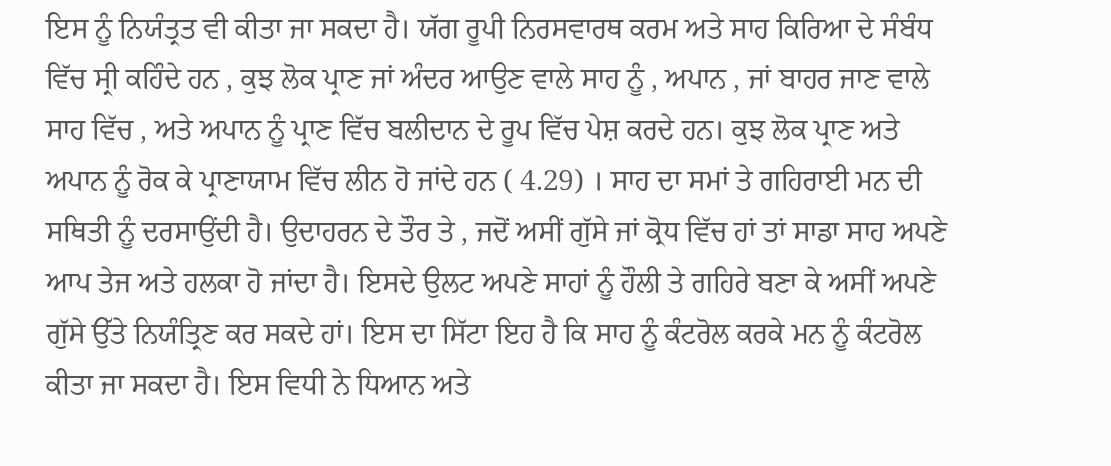ਇਸ ਨੂੰ ਨਿਯੰਤ੍ਰਤ ਵੀ ਕੀਤਾ ਜਾ ਸਕਦਾ ਹੈ। ਯੱਗ ਰੂਪੀ ਨਿਰਸਵਾਰਥ ਕਰਮ ਅਤੇ ਸਾਹ ਕਿਰਿਆ ਦੇ ਸੰਬੰਧ ਵਿੱਚ ਸ੍ਰੀ ਕਹਿੰਦੇ ਹਨ , ਕੁਝ ਲੋਕ ਪ੍ਰਾਣ ਜਾਂ ਅੰਦਰ ਆਉਣ ਵਾਲੇ ਸਾਹ ਨੂੰ , ਅਪਾਨ , ਜਾਂ ਬਾਹਰ ਜਾਣ ਵਾਲੇ ਸਾਹ ਵਿੱਚ , ਅਤੇ ਅਪਾਨ ਨੂੰ ਪ੍ਰਾਣ ਵਿੱਚ ਬਲੀਦਾਨ ਦੇ ਰੂਪ ਵਿੱਚ ਪੇਸ਼ ਕਰਦੇ ਹਨ। ਕੁਝ ਲੋਕ ਪ੍ਰਾਣ ਅਤੇ ਅਪਾਨ ਨੂੰ ਰੋਕ ਕੇ ਪ੍ਰਾਣਾਯਾਮ ਵਿੱਚ ਲੀਨ ਹੋ ਜਾਂਦੇ ਹਨ ( 4.29) । ਸਾਹ ਦਾ ਸਮਾਂ ਤੇ ਗਹਿਰਾਈ ਮਨ ਦੀ ਸਥਿਤੀ ਨੂੰ ਦਰਸਾਉਂਦੀ ਹੈ। ਉਦਾਹਰਨ ਦੇ ਤੌਰ ਤੇ , ਜਦੋਂ ਅਸੀਂ ਗੁੱਸੇ ਜਾਂ ਕ੍ਰੋਧ ਵਿੱਚ ਹਾਂ ਤਾਂ ਸਾਡਾ ਸਾਹ ਅਪਣੇ ਆਪ ਤੇਜ ਅਤੇ ਹਲਕਾ ਹੋ ਜਾਂਦਾ ਹੈ। ਇਸਦੇ ਉਲਟ ਅਪਣੇ ਸਾਹਾਂ ਨੂੰ ਹੌਲੀ ਤੇ ਗਹਿਰੇ ਬਣਾ ਕੇ ਅਸੀਂ ਅਪਣੇ ਗੁੱਸੇ ਉੱਤੇ ਨਿਯੰਤ੍ਰਿਣ ਕਰ ਸਕਦੇ ਹਾਂ। ਇਸ ਦਾ ਸਿੱਟਾ ਇਹ ਹੈ ਕਿ ਸਾਹ ਨੂੰ ਕੰਟਰੋਲ ਕਰਕੇ ਮਨ ਨੂੰ ਕੰਟਰੋਲ ਕੀਤਾ ਜਾ ਸਕਦਾ ਹੈ। ਇਸ ਵਿਧੀ ਨੇ ਧਿਆਨ ਅਤੇ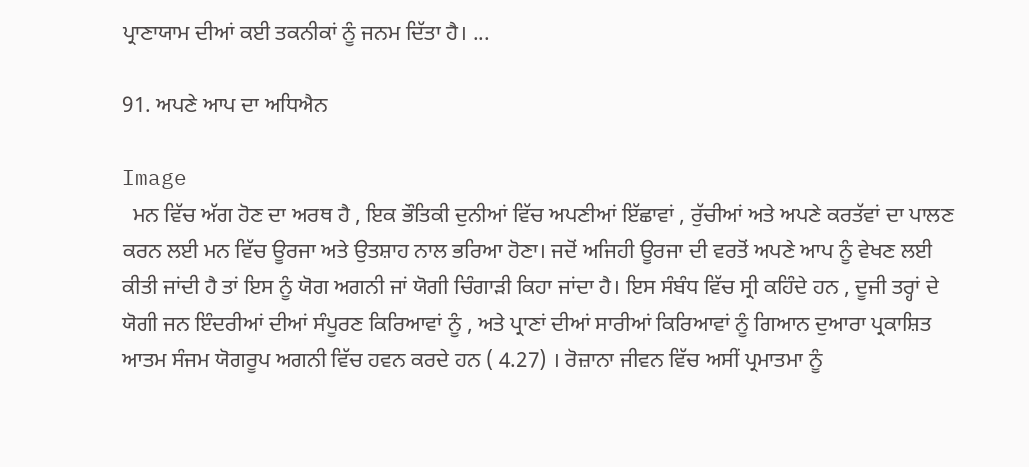ਪ੍ਰਾਣਾਯਾਮ ਦੀਆਂ ਕਈ ਤਕਨੀਕਾਂ ਨੂੰ ਜਨਮ ਦਿੱਤਾ ਹੈ। ...

91. ਅਪਣੇ ਆਪ ਦਾ ਅਧਿਐਨ

Image
  ਮਨ ਵਿੱਚ ਅੱਗ ਹੋਣ ਦਾ ਅਰਥ ਹੈ , ਇਕ ਭੌਤਿਕੀ ਦੁਨੀਆਂ ਵਿੱਚ ਅਪਣੀਆਂ ਇੱਛਾਵਾਂ , ਰੁੱਚੀਆਂ ਅਤੇ ਅਪਣੇ ਕਰਤੱਵਾਂ ਦਾ ਪਾਲਣ ਕਰਨ ਲਈ ਮਨ ਵਿੱਚ ਊਰਜਾ ਅਤੇ ਉਤਸ਼ਾਹ ਨਾਲ ਭਰਿਆ ਹੋਣਾ। ਜਦੋਂ ਅਜਿਹੀ ਊਰਜਾ ਦੀ ਵਰਤੋਂ ਅਪਣੇ ਆਪ ਨੂੰ ਵੇਖਣ ਲਈ ਕੀਤੀ ਜਾਂਦੀ ਹੈ ਤਾਂ ਇਸ ਨੂੰ ਯੋਗ ਅਗਨੀ ਜਾਂ ਯੋਗੀ ਚਿੰਗਾੜੀ ਕਿਹਾ ਜਾਂਦਾ ਹੈ। ਇਸ ਸੰਬੰਧ ਵਿੱਚ ਸ੍ਰੀ ਕਹਿੰਦੇ ਹਨ , ਦੂਜੀ ਤਰ੍ਹਾਂ ਦੇ ਯੋਗੀ ਜਨ ਇੰਦਰੀਆਂ ਦੀਆਂ ਸੰਪੂਰਣ ਕਿਰਿਆਵਾਂ ਨੂੰ , ਅਤੇ ਪ੍ਰਾਣਾਂ ਦੀਆਂ ਸਾਰੀਆਂ ਕਿਰਿਆਵਾਂ ਨੂੰ ਗਿਆਨ ਦੁਆਰਾ ਪ੍ਰਕਾਸ਼ਿਤ ਆਤਮ ਸੰਜਮ ਯੋਗਰੂਪ ਅਗਨੀ ਵਿੱਚ ਹਵਨ ਕਰਦੇ ਹਨ ( 4.27) । ਰੋਜ਼ਾਨਾ ਜੀਵਨ ਵਿੱਚ ਅਸੀਂ ਪ੍ਰਮਾਤਮਾ ਨੂੰ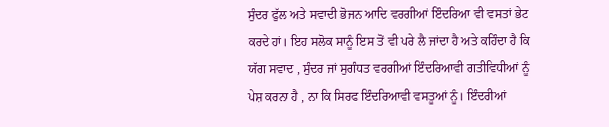ਸੁੰਦਰ ਫੁੱਲ ਅਤੇ ਸਵਾਦੀ ਭੋਜਨ ਆਦਿ ਵਰਗੀਆਂ ਇੰਦਰਿਆ ਵੀ ਵਸਤਾਂ ਭੇਟ ਕਰਦੇ ਹਾਂ। ਇਹ ਸਲੋਕ ਸਾਨੂੰ ਇਸ ਤੋਂ ਵੀ ਪਰੇ ਲੈ ਜਾਂਦਾ ਹੈ ਅਤੇ ਕਹਿੰਦਾ ਹੈ ਕਿ ਯੱਗ ਸਵਾਦ , ਸੁੰਦਰ ਜਾਂ ਸੁਗੰਧਤ ਵਰਗੀਆਂ ਇੰਦਰਿਆਵੀ ਗਤੀਵਿਧੀਆਂ ਨੂੰ ਪੇਸ਼ ਕਰਨਾ ਹੈ , ਨਾ ਕਿ ਸਿਰਫ ਇੰਦਰਿਆਵੀ ਵਸਤੂਆਂ ਨੂੰ। ਇੰਦਰੀਆਂ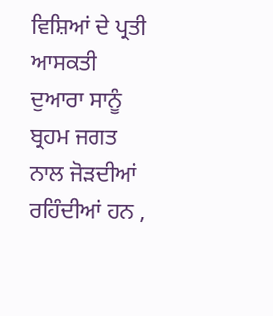ਵਿਸ਼ਿਆਂ ਦੇ ਪ੍ਰਤੀ ਆਸਕਤੀ ਦੁਆਰਾ ਸਾਨੂੰ ਬ੍ਰਹਮ ਜਗਤ ਨਾਲ ਜੋੜਦੀਆਂ ਰਹਿੰਦੀਆਂ ਹਨ ,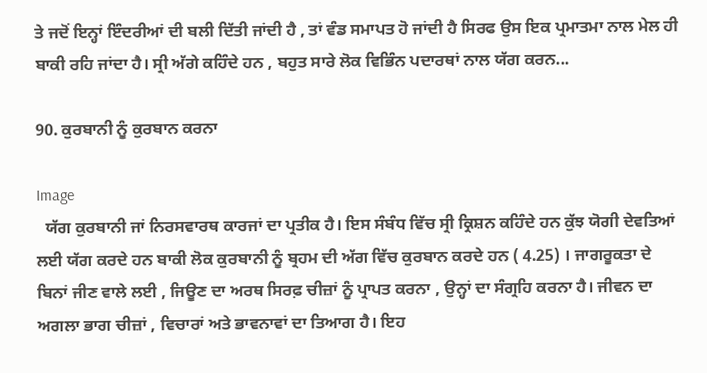ਤੇ ਜਦੋਂ ਇਨ੍ਹਾਂ ਇੰਦਰੀਆਂ ਦੀ ਬਲੀ ਦਿੱਤੀ ਜਾਂਦੀ ਹੈ , ਤਾਂ ਵੰਡ ਸਮਾਪਤ ਹੋ ਜਾਂਦੀ ਹੈ ਸਿਰਫ ਉਸ ਇਕ ਪ੍ਰਮਾਤਮਾ ਨਾਲ ਮੇਲ ਹੀ ਬਾਕੀ ਰਹਿ ਜਾਂਦਾ ਹੈ। ਸ੍ਰੀ ਅੱਗੇ ਕਹਿੰਦੇ ਹਨ , ਬਹੁਤ ਸਾਰੇ ਲੋਕ ਵਿਭਿੰਨ ਪਦਾਰਥਾਂ ਨਾਲ ਯੱਗ ਕਰਨ...

90. ਕੁਰਬਾਨੀ ਨੂੰ ਕੁਰਬਾਨ ਕਰਨਾ

Image
  ਯੱਗ ਕੁਰਬਾਨੀ ਜਾਂ ਨਿਰਸਵਾਰਥ ਕਾਰਜਾਂ ਦਾ ਪ੍ਰਤੀਕ ਹੈ। ਇਸ ਸੰਬੰਧ ਵਿੱਚ ਸ੍ਰੀ ਕ੍ਰਿਸ਼ਨ ਕਹਿੰਦੇ ਹਨ ਕੁੱਝ ਯੋਗੀ ਦੇਵਤਿਆਂ ਲਈ ਯੱਗ ਕਰਦੇ ਹਨ ਬਾਕੀ ਲੋਕ ਕੁਰਬਾਨੀ ਨੂੰ ਬ੍ਰਹਮ ਦੀ ਅੱਗ ਵਿੱਚ ਕੁਰਬਾਨ ਕਰਦੇ ਹਨ ( 4.25) । ਜਾਗਰੂਕਤਾ ਦੇ ਬਿਨਾਂ ਜੀਣ ਵਾਲੇ ਲਈ , ਜਿਊਣ ਦਾ ਅਰਥ ਸਿਰਫ਼ ਚੀਜ਼ਾਂ ਨੂੰ ਪ੍ਰਾਪਤ ਕਰਨਾ , ਉਨ੍ਹਾਂ ਦਾ ਸੰਗ੍ਰਹਿ ਕਰਨਾ ਹੈ। ਜੀਵਨ ਦਾ ਅਗਲਾ ਭਾਗ ਚੀਜ਼ਾਂ , ਵਿਚਾਰਾਂ ਅਤੇ ਭਾਵਨਾਵਾਂ ਦਾ ਤਿਆਗ ਹੈ। ਇਹ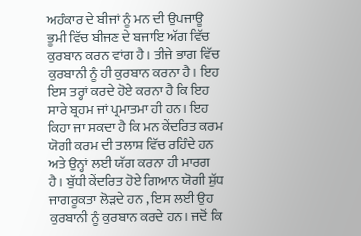ਅਹੰਕਾਰ ਦੇ ਬੀਜਾਂ ਨੂੰ ਮਨ ਦੀ ਉਪਜਾਊ ਭੂਮੀ ਵਿੱਚ ਬੀਜਣ ਦੇ ਬਜਾਇ ਅੱਗ ਵਿੱਚ ਕੁਰਬਾਨ ਕਰਨ ਵਾਂਗ ਹੈ। ਤੀਜੇ ਭਾਗ ਵਿੱਚ ਕੁਰਬਾਨੀ ਨੂੰ ਹੀ ਕੁਰਬਾਨ ਕਰਨਾ ਹੈ। ਇਹ ਇਸ ਤਰ੍ਹਾਂ ਕਰਦੇ ਹੋਏ ਕਰਨਾ ਹੈ ਕਿ ਇਹ ਸਾਰੇ ਬ੍ਰਹਮ ਜਾਂ ਪ੍ਰਮਾਤਮਾ ਹੀ ਹਨ। ਇਹ ਕਿਹਾ ਜਾ ਸਕਦਾ ਹੈ ਕਿ ਮਨ ਕੇਂਦਰਿਤ ਕਰਮ ਯੋਗੀ ਕਰਮ ਦੀ ਤਲਾਸ਼ ਵਿੱਚ ਰਹਿੰਦੇ ਹਨ ਅਤੇ ਉਨ੍ਹਾਂ ਲਈ ਯੱਗ ਕਰਨਾ ਹੀ ਮਾਰਗ ਹੈ। ਬੁੱਧੀ ਕੇਂਦਰਿਤ ਹੋਏ ਗਿਆਨ ਯੋਗੀ ਸ਼ੁੱਧ ਜਾਗਰੂਕਤਾ ਲੋੜਦੇ ਹਨ , ਇਸ ਲਈ ਉਹ ਕੁਰਬਾਨੀ ਨੂੰ ਕੁਰਬਾਨ ਕਰਦੇ ਹਨ। ਜਦੋਂ ਕਿ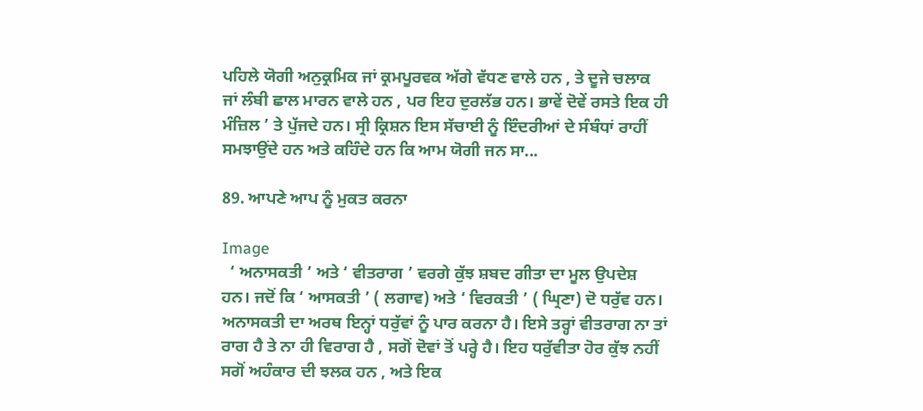ਪਹਿਲੇ ਯੋਗੀ ਅਨੁਕ੍ਰਮਿਕ ਜਾਂ ਕ੍ਰਮਪੂਰਵਕ ਅੱਗੇ ਵੱਧਣ ਵਾਲੇ ਹਨ , ਤੇ ਦੂਜੇ ਚਲਾਕ ਜਾਂ ਲੰਬੀ ਛਾਲ ਮਾਰਨ ਵਾਲੇ ਹਨ , ਪਰ ਇਹ ਦੁਰਲੱਭ ਹਨ। ਭਾਵੇਂ ਦੋਵੇਂ ਰਸਤੇ ਇਕ ਹੀ ਮੰਜ਼ਿਲ ’ ਤੇ ਪੁੱਜਦੇ ਹਨ। ਸ੍ਰੀ ਕ੍ਰਿਸ਼ਨ ਇਸ ਸੱਚਾਈ ਨੂੰ ਇੰਦਰੀਆਂ ਦੇ ਸੰਬੰਧਾਂ ਰਾਹੀਂ ਸਮਝਾਉਂਦੇ ਹਨ ਅਤੇ ਕਹਿੰਦੇ ਹਨ ਕਿ ਆਮ ਯੋਗੀ ਜਨ ਸਾ...

89. ਆਪਣੇ ਆਪ ਨੂੰ ਮੁਕਤ ਕਰਨਾ

Image
  ‘ ਅਨਾਸਕਤੀ ’ ਅਤੇ ‘ ਵੀਤਰਾਗ ’ ਵਰਗੇ ਕੁੱਝ ਸ਼ਬਦ ਗੀਤਾ ਦਾ ਮੂਲ ਉਪਦੇਸ਼ ਹਨ। ਜਦੋਂ ਕਿ ‘ ਆਸਕਤੀ ’ ( ਲਗਾਵ) ਅਤੇ ‘ ਵਿਰਕਤੀ ’ ( ਘ੍ਰਿਣਾ) ਦੋ ਧਰੁੱਵ ਹਨ। ਅਨਾਸਕਤੀ ਦਾ ਅਰਥ ਇਨ੍ਹਾਂ ਧਰੁੱਵਾਂ ਨੂੰ ਪਾਰ ਕਰਨਾ ਹੈ। ਇਸੇ ਤਰ੍ਹਾਂ ਵੀਤਰਾਗ ਨਾ ਤਾਂ ਰਾਗ ਹੈ ਤੇ ਨਾ ਹੀ ਵਿਰਾਗ ਹੈ , ਸਗੋਂ ਦੋਵਾਂ ਤੋਂ ਪਰ੍ਹੇ ਹੈ। ਇਹ ਧਰੁੱਵੀਤਾ ਹੋਰ ਕੁੱਝ ਨਹੀਂ ਸਗੋਂ ਅਹੰਕਾਰ ਦੀ ਝਲਕ ਹਨ , ਅਤੇ ਇਕ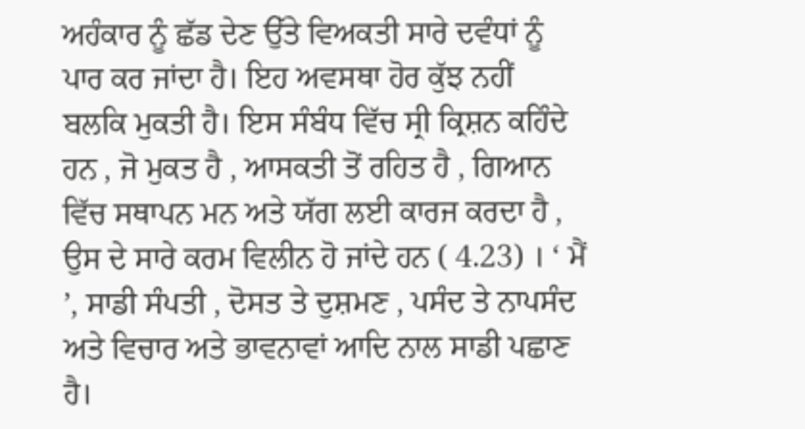ਅਹੰਕਾਰ ਨੂੰ ਛੱਡ ਦੇਣ ਉੱਤੇ ਵਿਅਕਤੀ ਸਾਰੇ ਦਵੰਧਾਂ ਨੂੰ ਪਾਰ ਕਰ ਜਾਂਦਾ ਹੈ। ਇਹ ਅਵਸਥਾ ਹੋਰ ਕੁੱਝ ਨਹੀਂ ਬਲਕਿ ਮੁਕਤੀ ਹੈ। ਇਸ ਸੰਬੰਧ ਵਿੱਚ ਸ੍ਰੀ ਕ੍ਰਿਸ਼ਨ ਕਹਿੰਦੇ ਹਨ , ਜੋ ਮੁਕਤ ਹੈ , ਆਸਕਤੀ ਤੋਂ ਰਹਿਤ ਹੈ , ਗਿਆਨ ਵਿੱਚ ਸਥਾਪਨ ਮਨ ਅਤੇ ਯੱਗ ਲਈ ਕਾਰਜ ਕਰਦਾ ਹੈ , ਉਸ ਦੇ ਸਾਰੇ ਕਰਮ ਵਿਲੀਨ ਹੋ ਜਾਂਦੇ ਹਨ ( 4.23) । ‘ ਮੈਂ ’, ਸਾਡੀ ਸੰਪਤੀ , ਦੋਸਤ ਤੇ ਦੁਸ਼ਮਣ , ਪਸੰਦ ਤੇ ਨਾਪਸੰਦ ਅਤੇ ਵਿਚਾਰ ਅਤੇ ਭਾਵਨਾਵਾਂ ਆਦਿ ਨਾਲ ਸਾਡੀ ਪਛਾਣ ਹੈ।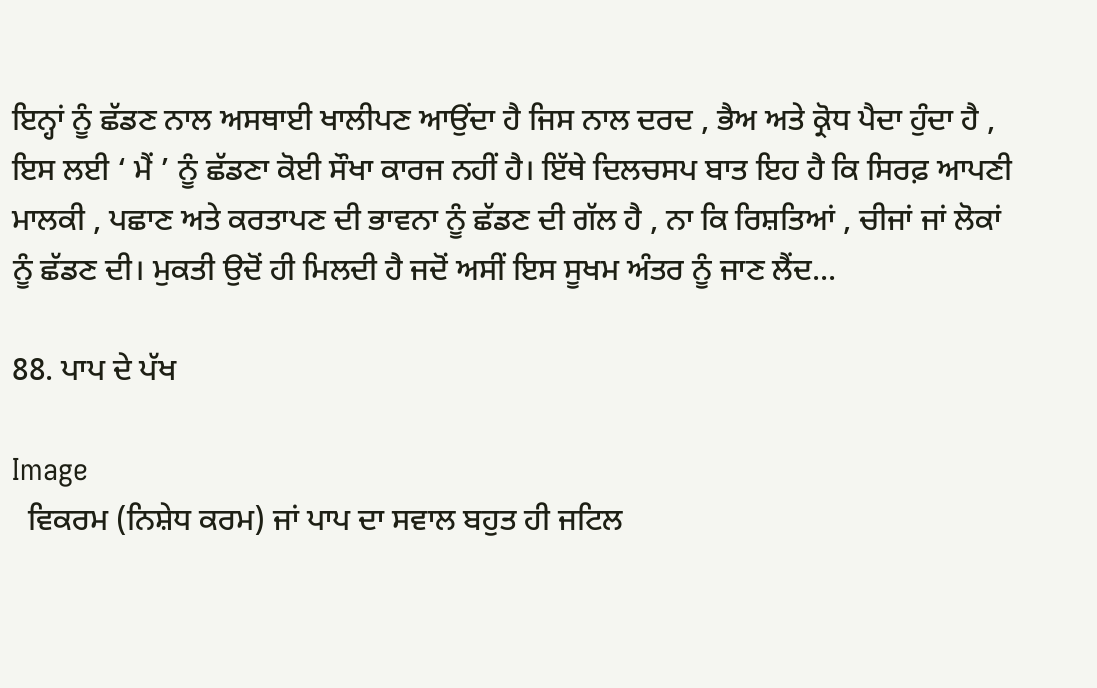ਇਨ੍ਹਾਂ ਨੂੰ ਛੱਡਣ ਨਾਲ ਅਸਥਾਈ ਖਾਲੀਪਣ ਆਉਂਦਾ ਹੈ ਜਿਸ ਨਾਲ ਦਰਦ , ਭੈਅ ਅਤੇ ਕ੍ਰੋਧ ਪੈਦਾ ਹੁੰਦਾ ਹੈ , ਇਸ ਲਈ ‘ ਮੈਂ ’ ਨੂੰ ਛੱਡਣਾ ਕੋਈ ਸੌਖਾ ਕਾਰਜ ਨਹੀਂ ਹੈ। ਇੱਥੇ ਦਿਲਚਸਪ ਬਾਤ ਇਹ ਹੈ ਕਿ ਸਿਰਫ਼ ਆਪਣੀ ਮਾਲਕੀ , ਪਛਾਣ ਅਤੇ ਕਰਤਾਪਣ ਦੀ ਭਾਵਨਾ ਨੂੰ ਛੱਡਣ ਦੀ ਗੱਲ ਹੈ , ਨਾ ਕਿ ਰਿਸ਼ਤਿਆਂ , ਚੀਜਾਂ ਜਾਂ ਲੋਕਾਂ ਨੂੰ ਛੱਡਣ ਦੀ। ਮੁਕਤੀ ਉਦੋਂ ਹੀ ਮਿਲਦੀ ਹੈ ਜਦੋਂ ਅਸੀਂ ਇਸ ਸੂਖਮ ਅੰਤਰ ਨੂੰ ਜਾਣ ਲੈਂਦ...

88. ਪਾਪ ਦੇ ਪੱਖ

Image
  ਵਿਕਰਮ (ਨਿਸ਼ੇਧ ਕਰਮ) ਜਾਂ ਪਾਪ ਦਾ ਸਵਾਲ ਬਹੁਤ ਹੀ ਜਟਿਲ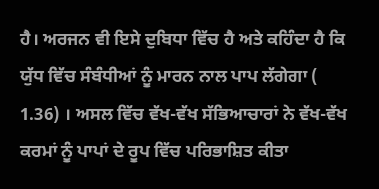ਹੈ। ਅਰਜਨ ਵੀ ਇਸੇ ਦੁਬਿਧਾ ਵਿੱਚ ਹੈ ਅਤੇ ਕਹਿੰਦਾ ਹੈ ਕਿ ਯੁੱਧ ਵਿੱਚ ਸੰਬੰਧੀਆਂ ਨੂੰ ਮਾਰਨ ਨਾਲ ਪਾਪ ਲੱਗੇਗਾ ( 1.36) । ਅਸਲ ਵਿੱਚ ਵੱਖ-ਵੱਖ ਸੱਭਿਆਚਾਰਾਂ ਨੇ ਵੱਖ-ਵੱਖ ਕਰਮਾਂ ਨੂੰ ਪਾਪਾਂ ਦੇ ਰੂਪ ਵਿੱਚ ਪਰਿਭਾਸ਼ਿਤ ਕੀਤਾ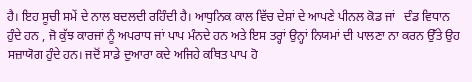ਹੈ। ਇਹ ਸੂਚੀ ਸਮੇਂ ਦੇ ਨਾਲ ਬਦਲਦੀ ਰਹਿੰਦੀ ਹੈ। ਆਧੁਨਿਕ ਕਾਲ ਵਿੱਚ ਦੇਸ਼ਾਂ ਦੇ ਆਪਣੇ ਪੀਨਲ ਕੋਡ ਜਾਂ   ਦੰਡ ਵਿਧਾਨ ਹੁੰਦੇ ਹਨ , ਜੋ ਕੁੱਝ ਕਾਰਜਾਂ ਨੂੰ ਅਪਰਾਧ ਜਾਂ ਪਾਪ ਮੰਨਦੇ ਹਨ ਅਤੇ ਇਸ ਤਰ੍ਹਾਂ ਉਨ੍ਹਾਂ ਨਿਯਮਾਂ ਦੀ ਪਾਲਣਾ ਨਾ ਕਰਨ ਉੱਤੇ ਉਹ ਸਜ਼ਾਯੋਗ ਹੁੰਦੇ ਹਨ। ਜਦੋਂ ਸਾਡੇ ਦੁਆਰਾ ਕਦੇ ਅਜਿਹੇ ਕਥਿਤ ਪਾਪ ਹੋ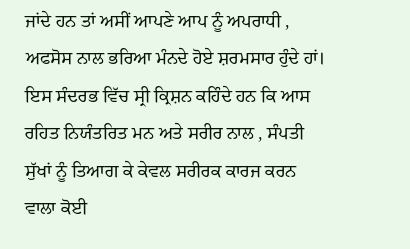ਜਾਂਦੇ ਹਨ ਤਾਂ ਅਸੀਂ ਆਪਣੇ ਆਪ ਨੂੰ ਅਪਰਾਧੀ , ਅਫਸੋਸ ਨਾਲ ਭਰਿਆ ਮੰਨਦੇ ਹੋਏ ਸ਼ਰਮਸਾਰ ਹੁੰਦੇ ਹਾਂ। ਇਸ ਸੰਦਰਭ ਵਿੱਚ ਸ੍ਰੀ ਕ੍ਰਿਸ਼ਨ ਕਹਿੰਦੇ ਹਨ ਕਿ ਆਸ ਰਹਿਤ ਨਿਯੰਤਰਿਤ ਮਨ ਅਤੇ ਸਰੀਰ ਨਾਲ , ਸੰਪਤੀ ਸੁੱਖਾਂ ਨੂੰ ਤਿਆਗ ਕੇ ਕੇਵਲ ਸਰੀਰਕ ਕਾਰਜ ਕਰਨ ਵਾਲਾ ਕੋਈ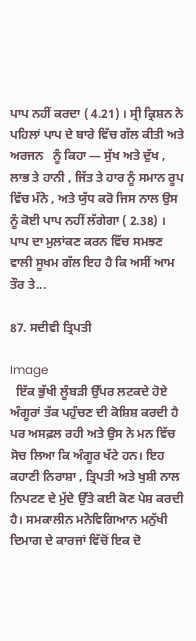ਪਾਪ ਨਹੀਂ ਕਰਦਾ ( 4.21) । ਸ੍ਰੀ ਕ੍ਰਿਸ਼ਨ ਨੇ ਪਹਿਲਾਂ ਪਾਪ ਦੇ ਬਾਰੇ ਵਿੱਚ ਗੱਲ ਕੀਤੀ ਅਤੇ ਅਰਜਨ   ਨੂੰ ਕਿਹਾ — ਸੁੱਖ ਅਤੇ ਦੁੱਖ , ਲਾਭ ਤੇ ਹਾਨੀ , ਜਿੱਤ ਤੇ ਹਾਰ ਨੂੰ ਸਮਾਨ ਰੂਪ ਵਿੱਚ ਮੰਨੋ , ਅਤੇ ਯੁੱਧ ਕਰੋ ਜਿਸ ਨਾਲ ਉਸ ਨੂੰ ਕੋਈ ਪਾਪ ਨਹੀਂ ਲੱਗੇਗਾ ( 2.38) । ਪਾਪ ਦਾ ਮੁਲਾਂਕਣ ਕਰਨ ਵਿੱਚ ਸਮਝਣ ਵਾਲੀ ਸੂਖਮ ਗੱਲ ਇਹ ਹੈ ਕਿ ਅਸੀਂ ਆਮ ਤੌਰ ਤੇ...

87. ਸਦੀਵੀ ਤ੍ਰਿਪਤੀ

Image
  ਇੱਕ ਭੁੱਖੀ ਲੂੰਬੜੀ ਉੱਪਰ ਲਟਕਦੇ ਹੋਏ ਅੰਗੂਰਾਂ ਤੱਕ ਪਹੁੰਚਣ ਦੀ ਕੋਸ਼ਿਸ਼ ਕਰਦੀ ਹੈ ਪਰ ਅਸਫ਼ਲ ਰਹੀ ਅਤੇ ਉਸ ਨੇ ਮਨ ਵਿੱਚ ਸੋਚ ਲਿਆ ਕਿ ਅੰਗੂਰ ਖੱਟੇ ਹਨ। ਇਹ ਕਹਾਣੀ ਨਿਰਾਸ਼ਾ , ਤ੍ਰਿਪਤੀ ਅਤੇ ਖੁਸ਼ੀ ਨਾਲ ਨਿਪਟਣ ਦੇ ਮੁੱਦੇ ਉੱਤੇ ਕਈ ਕੋਣ ਪੇਸ਼ ਕਰਦੀ ਹੈ। ਸਮਕਾਲੀਨ ਮਨੋਵਿਗਿਆਨ ਮਨੁੱਖੀ ਦਿਮਾਗ ਦੇ ਕਾਰਜਾਂ ਵਿੱਚੋਂ ਇਕ ਦੋ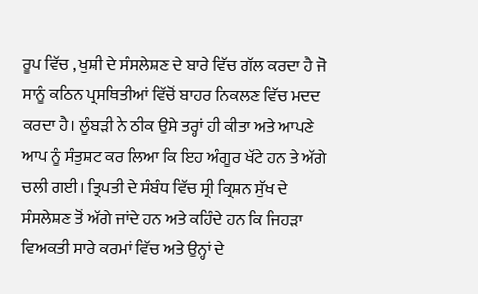ਰੂਪ ਵਿੱਚ , ਖੁਸ਼ੀ ਦੇ ਸੰਸਲੇਸ਼ਣ ਦੇ ਬਾਰੇ ਵਿੱਚ ਗੱਲ ਕਰਦਾ ਹੈ ਜੋ ਸਾਨੂੰ ਕਠਿਨ ਪ੍ਰਸਥਿਤੀਆਂ ਵਿੱਚੋਂ ਬਾਹਰ ਨਿਕਲਣ ਵਿੱਚ ਮਦਦ ਕਰਦਾ ਹੈ। ਲੂੰਬੜੀ ਨੇ ਠੀਕ ਉਸੇ ਤਰ੍ਹਾਂ ਹੀ ਕੀਤਾ ਅਤੇ ਆਪਣੇ ਆਪ ਨੂੰ ਸੰਤੁਸ਼ਟ ਕਰ ਲਿਆ ਕਿ ਇਹ ਅੰਗੂਰ ਖੱਟੇ ਹਨ ਤੇ ਅੱਗੇ ਚਲੀ ਗਈ। ਤ੍ਰਿਪਤੀ ਦੇ ਸੰਬੰਧ ਵਿੱਚ ਸ੍ਰੀ ਕ੍ਰਿਸ਼ਨ ਸੁੱਖ ਦੇ ਸੰਸਲੇਸ਼ਣ ਤੋਂ ਅੱਗੇ ਜਾਂਦੇ ਹਨ ਅਤੇ ਕਹਿੰਦੇ ਹਨ ਕਿ ਜਿਹੜਾ ਵਿਅਕਤੀ ਸਾਰੇ ਕਰਮਾਂ ਵਿੱਚ ਅਤੇ ਉਨ੍ਹਾਂ ਦੇ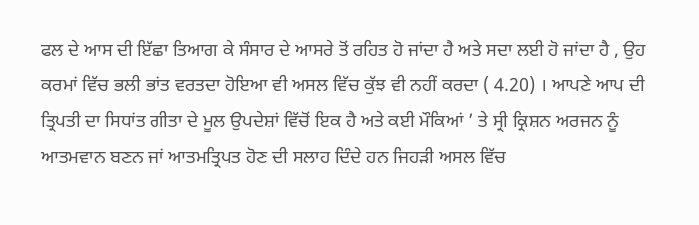ਫਲ ਦੇ ਆਸ ਦੀ ਇੱਛਾ ਤਿਆਗ ਕੇ ਸੰਸਾਰ ਦੇ ਆਸਰੇ ਤੋਂ ਰਹਿਤ ਹੋ ਜਾਂਦਾ ਹੈ ਅਤੇ ਸਦਾ ਲਈ ਹੋ ਜਾਂਦਾ ਹੈ , ਉਹ ਕਰਮਾਂ ਵਿੱਚ ਭਲੀ ਭਾਂਤ ਵਰਤਦਾ ਹੋਇਆ ਵੀ ਅਸਲ ਵਿੱਚ ਕੁੱਝ ਵੀ ਨਹੀਂ ਕਰਦਾ ( 4.20) । ਆਪਣੇ ਆਪ ਦੀ ਤ੍ਰਿਪਤੀ ਦਾ ਸਿਧਾਂਤ ਗੀਤਾ ਦੇ ਮੂਲ ਉਪਦੇਸ਼ਾਂ ਵਿੱਚੋਂ ਇਕ ਹੈ ਅਤੇ ਕਈ ਮੌਕਿਆਂ ’ ਤੇ ਸ੍ਰੀ ਕ੍ਰਿਸ਼ਨ ਅਰਜਨ ਨੂੰ ਆਤਮਵਾਨ ਬਣਨ ਜਾਂ ਆਤਮਤ੍ਰਿਪਤ ਹੋਣ ਦੀ ਸਲਾਹ ਦਿੰਦੇ ਹਨ ਜਿਹੜੀ ਅਸਲ ਵਿੱਚ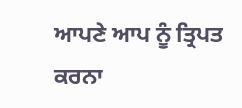ਆਪਣੇ ਆਪ ਨੂੰ ਤ੍ਰਿਪਤ ਕਰਨਾ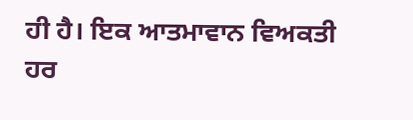ਹੀ ਹੈ। ਇਕ ਆਤਮਾਵਾਨ ਵਿਅਕਤੀ ਹਰ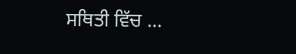ਸਥਿਤੀ ਵਿੱਚ ...